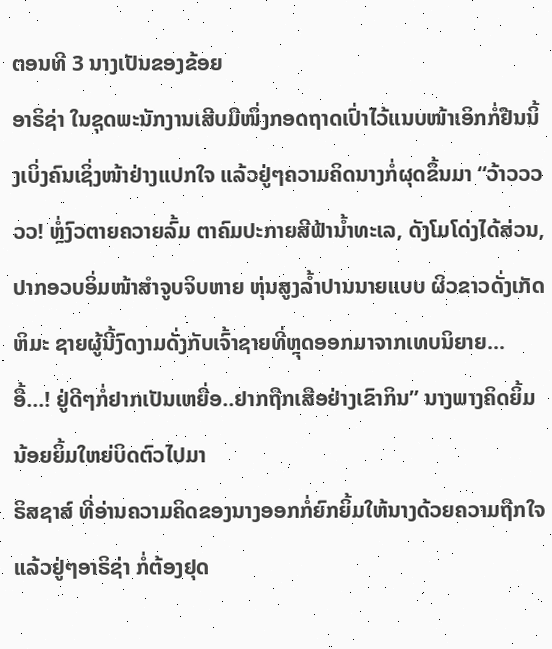ຕອນທີ 3 ນາງເປັນຂອງຂ້ອຍ
ອາຣິຊ່າ ໃນຊຸດພະນັກງານເສີບມືໜຶ່ງກອດຖາດເປົ່າໄວ້ແນບໜ້າເອິກກໍ່ຢືນນິ້ງເບິ່ງຄົນເຊິ່ງໜ້າຢ່າງແປກໃຈ ແລ້ວຢູ່ໆຄວາມຄິດນາງກໍ່ຜຸດຂຶ້ນມາ “ວ້າວວວວວ! ຫຼໍ່ງົວຕາຍຄວາຍລົ້ມ ຕາຄົມປະກາຍສີຟ້ານ້ຳທະເລ, ດັງໂມໂດ່ງໄດ້ສ່ວນ, ປາກອວບອິ່ມໜ້າສຳຈູບຈິບຫາຍ ຫຸ່ນສູງລ້ຳປານນາຍແບບ ຜິວຂາວດັ່ງເກັດຫິມະ ຊາຍຜູ້ນີ້ງົດງາມດັ່ງກັບເຈົ້າຊາຍທີ່ຫຼຸດອອກມາຈາກເທບນິຍາຍ… ອື້…! ຢູ່ດີໆກໍ່ຢາກເປັນເຫຍື່ອ..ຢາກຖືກເສືອຢ່າງເຂົາກິນ” ນາງພາງຄິດຍິ້ມນ້ອຍຍິ້ມໃຫຍ່ບິດຕົວໄປມາ
ຣິສຊາສ໌ ທີ່ອ່ານຄວາມຄິດຂອງນາງອອກກໍ່ຍົກຍິ້ມໃຫ້ນາງດ້ວຍຄວາມຖືກໃຈ
ແລ້ວຢູ່ໆອາຣິຊ່າ ກໍ່ຕ້ອງຢຸດ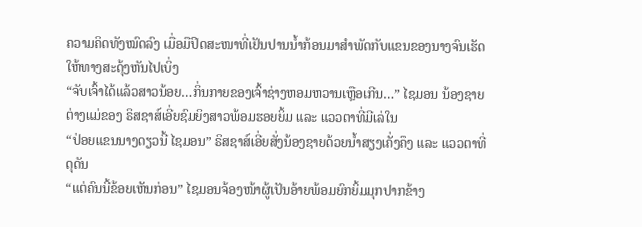ຄວາມຄິດທັງໝົດລົງ ເມື່ອມືປິດສະໜາທີ່ເຢັນປານນ້ຳກ້ອນມາສຳພັດກັບແຂນຂອງນາງຈົນເຮັດໃຫ້ທາງສະດຸ້ງຫັນໄປເບິ່ງ
“ຈັບເຈົ້າໄດ້ແລ້ວສາວນ້ອຍ…ກິ່ນກາຍຂອງເຈົ້າຊ່າງຫອມຫວານເຫຼືອເກີນ…” ໄຊມອນ ນ້ອງຊາຍຕ່າງແມ່ຂອງ ຣິສຊາສ໌ເອີ່ຍຊົມຍິງສາວພ້ອມຮອຍຍິ້ມ ແລະ ແວວຕາທີ່ມີເລ່ໃນ
“ປ່ອຍແຂນນາງດຽວນີ້ ໄຊມອນ” ຣິສຊາສ໌ເອີ່ຍສັ່ງນ້ອງຊາຍດ້ວຍນ້ຳສຽງເຄັ່ງຄຶງ ແລະ ແວວຕາທີ່ດຸດັນ
“ແຕ່ຄົນນີ້ຂ້ອຍເຫັນກ່ອນ” ໄຊມອນຈ້ອງໜ້າຜູ້ເປັນອ້າຍພ້ອມຍົກຍິ້ມມຸກປາກຂ້າງ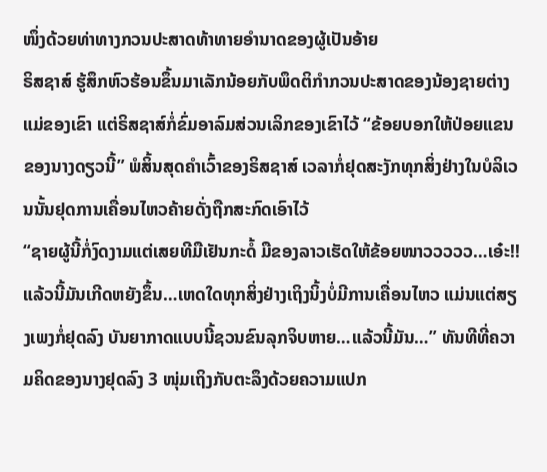ໜຶ່ງດ້ວຍທ່າທາງກວນປະສາດທ້າທາຍອຳນາດຂອງຜູ້ເປັນອ້າຍ
ຣິສຊາສ໌ ຮູ້ສຶກຫົວຮ້ອນຂຶ້ນມາເລັກນ້ອຍກັບພຶດຕິກຳກວນປະສາດຂອງນ້ອງຊາຍຕ່າງແມ່ຂອງເຂົາ ແຕ່ຣິສຊາສ໌ກໍ່ຂົ່ມອາລົມສ່ວນເລິກຂອງເຂົາໄວ້ “ຂ້ອຍບອກໃຫ້ປ່ອຍແຂນຂອງນາງດຽວນີ້” ພໍສິ້ນສຸດຄຳເວົ້າຂອງຣິສຊາສ໌ ເວລາກໍ່ຢຸດສະງັກທຸກສິ່ງຢ່າງໃນບໍລິເວນນັ້ນຢຸດການເຄື່ອນໄຫວຄ້າຍດັ່ງຖືກສະກົດເອົາໄວ້
“ຊາຍຜູ້ນີ້ກໍ່ງົດງາມແຕ່ເສຍທີມືເຢັນກະດໍ້ ມືຂອງລາວເຮັດໃຫ້ຂ້ອຍໜາວວວວວ…ເອ໋ະ!! ແລ້ວນີ້ມັນເກີດຫຍັງຂຶ້ນ…ເຫດໃດທຸກສິ່ງຢ່າງເຖິງນິ້ງບໍ່ມີການເຄື່ອນໄຫວ ແມ່ນແຕ່ສຽງເພງກໍ່ຢຸດລົງ ບັນຍາກາດແບບນີ້ຊວນຂົນລຸກຈິບຫາຍ…ແລ້ວນີ້ມັນ…” ທັນທີທີ່ຄວາມຄິດຂອງນາງຢຸດລົງ 3 ໜຸ່ມເຖິງກັບຕະລຶງດ້ວຍຄວາມແປກ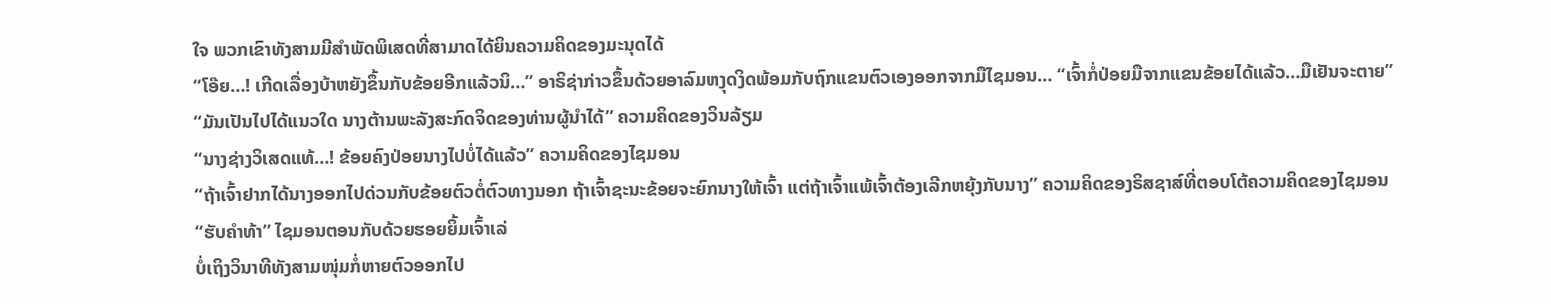ໃຈ ພວກເຂົາທັງສາມມີສຳພັດພິເສດທີ່ສາມາດໄດ້ຍິນຄວາມຄິດຂອງມະນຸດໄດ້
“ໂອ໊ຍ…! ເກີດເລື່ອງບ້າຫຍັງຂຶ້ນກັບຂ້ອຍອີກແລ້ວນິ…” ອາຣິຊ່າກ່າວຂຶ້ນດ້ວຍອາລົມຫງຸດງິດພ້ອມກັບຖົກແຂນຕົວເອງອອກຈາກມືໄຊມອນ… “ເຈົ້າກໍ່ປ່ອຍມືຈາກແຂນຂ້ອຍໄດ້ແລ້ວ…ມືເຢັນຈະຕາຍ”
“ມັນເປັນໄປໄດ້ແນວໃດ ນາງຕ້ານພະລັງສະກົດຈິດຂອງທ່ານຜູ້ນຳໄດ້” ຄວາມຄິດຂອງວິນລ້ຽມ
“ນາງຊ່າງວິເສດແທ້…! ຂ້ອຍຄົງປ່ອຍນາງໄປບໍ່ໄດ້ແລ້ວ” ຄວາມຄິດຂອງໄຊມອນ
“ຖ້າເຈົ້າຢາກໄດ້ນາງອອກໄປດ່ວນກັບຂ້ອຍຕົວຕໍ່ຕົວທາງນອກ ຖ້າເຈົ້າຊະນະຂ້ອຍຈະຍົກນາງໃຫ້ເຈົ້າ ແຕ່ຖ້າເຈົ້າແພ້ເຈົ້າຕ້ອງເລີກຫຍຸ້ງກັບນາງ” ຄວາມຄິດຂອງຣິສຊາສ໌ທີ່ຕອບໂຕ້ຄວາມຄິດຂອງໄຊມອນ
“ຮັບຄຳທ້າ” ໄຊມອນຕອນກັບດ້ວຍຮອຍຍິ້ມເຈົ້າເລ່
ບໍ່ເຖິງວິນາທີທັງສາມໜຸ່ມກໍ່ຫາຍຕົວອອກໄປ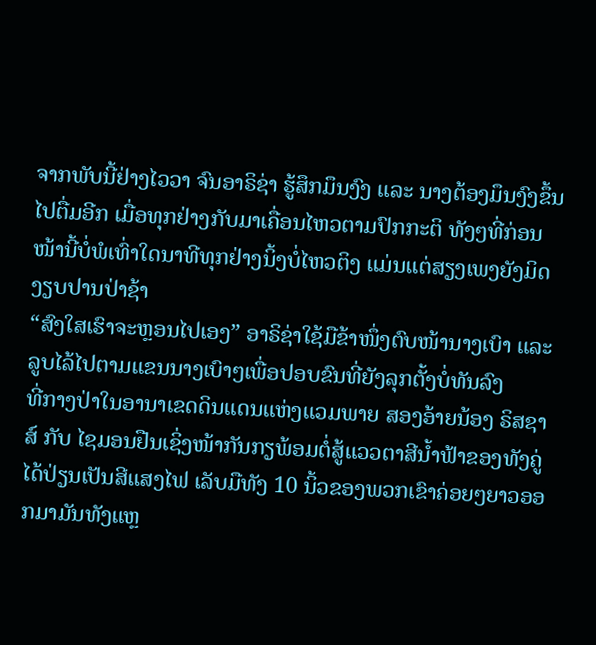ຈາກພັບນີ້ຢ່າງໄວວາ ຈົນອາຣິຊ່າ ຮູ້ສຶກມຶນງົງ ແລະ ນາງຕ້ອງມຶນງົງຂຶ້ນໄປຕື່ມອີກ ເມື່ອທຸກຢ່າງກັບມາເຄື່ອນໄຫວຕາມປົກກະຕິ ທັງໆທີ່ກ່ອນໜ້ານີ້ບໍ່ພໍເທົ່າໃດນາທີທຸກຢ່າງນິ້ງບໍ່ໄຫວຕິງ ແມ່ນແຕ່ສຽງເພງຍັງມິດງຽບປານປ່າຊ້າ
“ສົງໃສເຮົາຈະຫຼອນໄປເອງ” ອາຣິຊ່າໃຊ້ມືຂ້າໜຶ່ງຕົບໜ້ານາງເບົາ ແລະ ລູບໄລ້ໄປຕາມແຂນນາງເບົາໆເພື່ອປອບຂົນທີ່ຍັງລຸກຕັ້ງບໍ່ທັນລົງ
ທີ່ກາງປ່າໃນອານາເຂດດິນແດນແຫ່ງແວມພາຍ ສອງອ້າຍນ້ອງ ຣິສຊາສ໌ ກັບ ໄຊມອນຢືນເຊິ່ງໜ້າກັນກຽພ້ອມຕໍ່ສູ້ແວວຕາສີນ້ຳຟ້າຂອງທັງຄູ່ໄດ້ປ່ຽນເປັນສີແສງໄຟ ເລັບມືທັງ 10 ນິ້ວຂອງພວກເຂົາຄ່ອຍໆຍາວອອກມາມັນທັງແຫຼ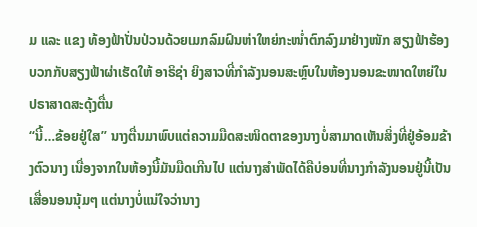ມ ແລະ ແຂງ ທ້ອງຟ້າປັ່ນປ່ວນດ້ວຍເມກລົມຝົນຫ່າໃຫຍ່ກະໜ່ຳຕົກລົງມາຢ່າງໜັກ ສຽງຟ້າຮ້ອງບວກກັບສຽງຟ້າຜ່າເຮັດໃຫ້ ອາຣິຊ່າ ຍິງສາວທີ່ກຳລັງນອນສະຫຼົບໃນຫ້ອງນອນຂະໜາດໃຫຍ່ໃນປຣາສາດສະດຸ້ງຕື່ນ
“ນີ້…ຂ້ອຍຢູ່ໃສ” ນາງຕື່ນມາພົບແຕ່ຄວາມມືດສະໜິດຕາຂອງນາງບໍ່ສາມາດເຫັນສິ່ງທີ່ຢູ່ອ້ອມຂ້າງຕົວນາງ ເນື່ອງຈາກໃນຫ້ອງນີ້ມັນມືດເກີນໄປ ແຕ່ນາງສຳພັດໄດ້ຄືບ່ອນທີ່ນາງກຳລັງນອນຢູ່ນີ້ເປັນເສື່ອນອນນຸ້ມໆ ແຕ່ນາງບໍ່ແນ່ໃຈວ່ານາງ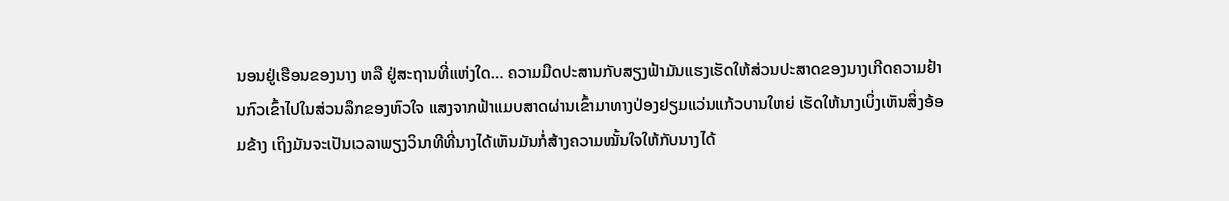ນອນຢູ່ເຮືອນຂອງນາງ ຫລື ຢູ່ສະຖານທີ່ແຫ່ງໃດ… ຄວາມມືດປະສານກັບສຽງຟ້າມັນແຮງເຮັດໃຫ້ສ່ວນປະສາດຂອງນາງເກີດຄວາມຢ້ານກົວເຂົ້າໄປໃນສ່ວນລຶກຂອງຫົວໃຈ ແສງຈາກຟ້າແມບສາດຜ່ານເຂົ້າມາທາງປ່ອງຢຽມແວ່ນແກ້ວບານໃຫຍ່ ເຮັດໃຫ້ນາງເບິ່ງເຫັນສິ່ງອ້ອມຂ້າງ ເຖິງມັນຈະເປັນເວລາພຽງວິນາທີທີ່ນາງໄດ້ເຫັນມັນກໍ່ສ້າງຄວາມໝັ້ນໃຈໃຫ້ກັບນາງໄດ້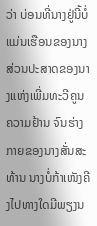ວ່າ ບ່ອນທີ່ນາງຢູ່ນີ້ບໍ່ແມ່ນເຮືອນຂອງນາງ ສ່ວນປະສາດຂອງນາງແຫ່ງເພີ່ມທະວີຄູນຄວາມຢ້ານ ຈົນຮ່າງກາຍຂອງນາງສັ່ນສະທ້ານ ນາງບໍ່ກ້າເໜັງຄີງໄປທາງໃດມີພຽງນ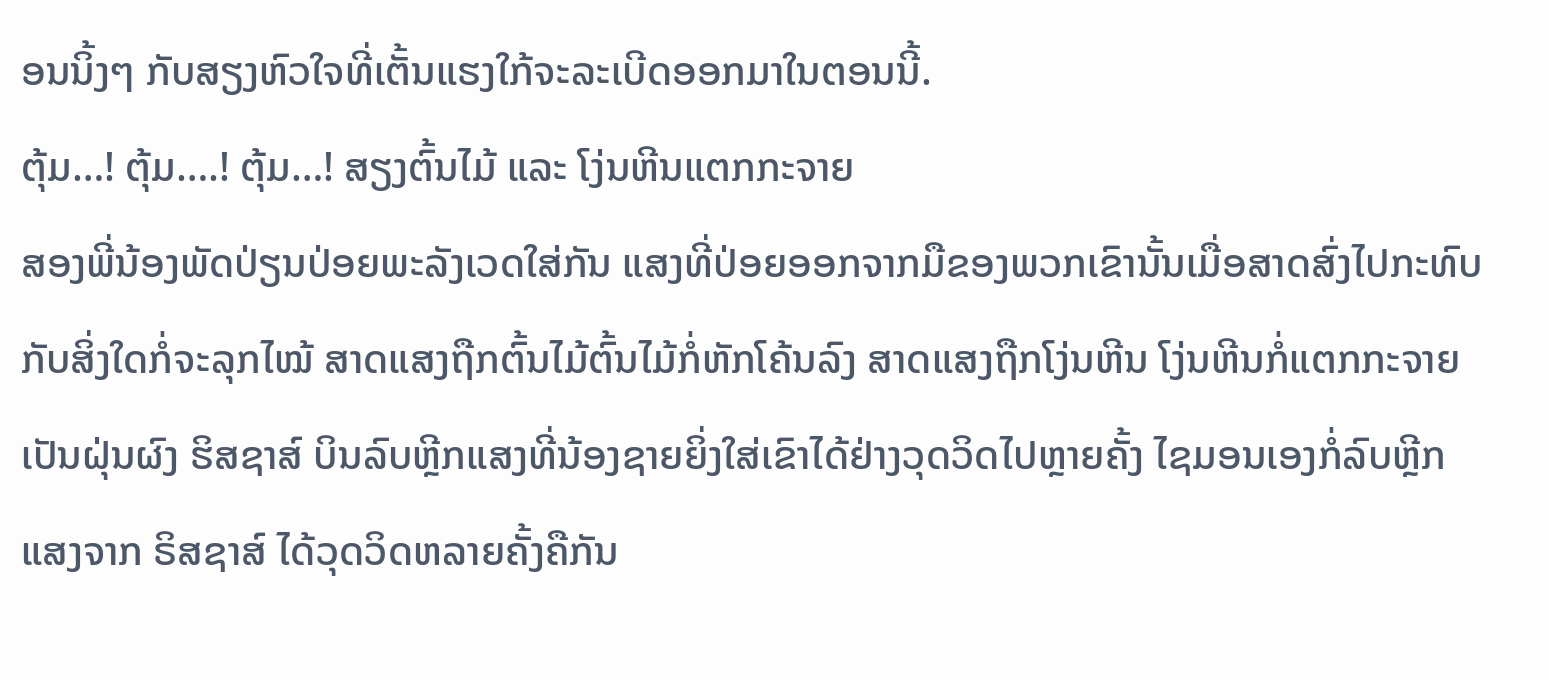ອນນິ້ງໆ ກັບສຽງຫົວໃຈທີ່ເຕັ້ນແຮງໃກ້ຈະລະເບີດອອກມາໃນຕອນນີ້.
ຕຸ້ມ…! ຕຸ້ມ….! ຕຸ້ມ…! ສຽງຕົ້ນໄມ້ ແລະ ໂງ່ນຫີນແຕກກະຈາຍ
ສອງພີ່ນ້ອງພັດປ່ຽນປ່ອຍພະລັງເວດໃສ່ກັນ ແສງທີ່ປ່ອຍອອກຈາກມືຂອງພວກເຂົານັ້ນເມື່ອສາດສົ່ງໄປກະທົບກັບສິ່ງໃດກໍ່ຈະລຸກໄໝ້ ສາດແສງຖືກຕົ້ນໄມ້ຕົ້ນໄມ້ກໍ່ຫັກໂຄ້ນລົງ ສາດແສງຖືກໂງ່ນຫີນ ໂງ່ນຫີນກໍ່ແຕກກະຈາຍເປັນຝຸ່ນຜົງ ຮິສຊາສ໌ ບິນລົບຫຼີກແສງທີ່ນ້ອງຊາຍຍິ່ງໃສ່ເຂົາໄດ້ຢ່າງວຸດວິດໄປຫຼາຍຄັ້ງ ໄຊມອນເອງກໍ່ລົບຫຼີກແສງຈາກ ຣິສຊາສ໌ ໄດ້ວຸດວິດຫລາຍຄັ້ງຄືກັນ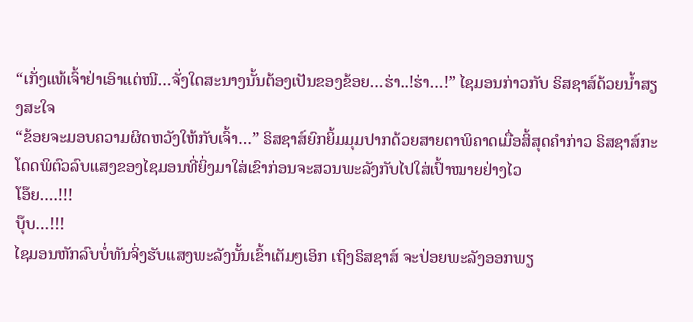“ເກັ່ງແທ້ເຈົ້າຢ່າເອົາແຕ່ໜີ…ຈັ່ງໃດສະນາງນັ້ນຕ້ອງເປັນຂອງຂ້ອຍ…ຮ່າ..!ຮ່າ…!” ໄຊມອນກ່າວກັບ ຣິສຊາສ໌ດ້ວຍນ້ຳສຽງສະໃຈ
“ຂ້ອຍຈະມອບຄວາມຜິດຫວັງໃຫ້ກັບເຈົ້າ…” ຣິສຊາສ໌ຍົກຍິ້ມມຸມປາກດ້ວຍສາຍຕາພິຄາດເມື່ອສິ້ສຸດຄຳກ່າວ ຣິສຊາສ໌ກະໂດດພິຕົວລົບແສງຂອງໄຊມອນທີ່ຍິ່ງມາໃສ່ເຂົາກ່ອນຈະສວນພະລັງກັບໄປໃສ່ເປົ້າໝາຍຢ່າງໄວ
ໂອ໊ຍ….!!!
ບຸ໊ບ…!!!
ໄຊມອນຫັກລົບບໍ່ທັນຈິ່ງຮັບແສງພະລັງນັ້ນເຂົ້າເຕັມໆເອິກ ເຖິງຣິສຊາສ໌ ຈະປ່ອຍພະລັງອອກພຽ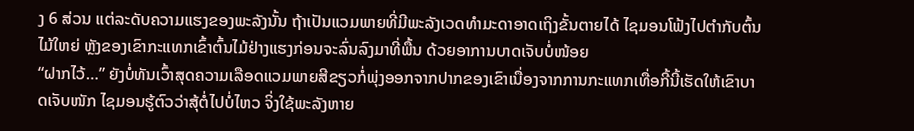ງ 6 ສ່ວນ ແຕ່ລະດັບຄວາມແຮງຂອງພະລັງນັ້ນ ຖ້າເປັນແວມພາຍທີ່ມີພະລັງເວດທຳມະດາອາດເຖິງຂັ້ນຕາຍໄດ້ ໄຊມອນໂຟ້ງໄປຕຳກັບຕົ້ນໄມ້ໃຫຍ່ ຫຼັງຂອງເຂົາກະແທກເຂົ້າຕົ້ນໄມ້ຢ່າງແຮງກ່ອນຈະລົ່ນລົງມາທີ່ພື້ນ ດ້ວຍອາການບາດເຈັບບໍ່ໜ້ອຍ
“ຝາກໄວ້…” ຍັງບໍ່ທັນເວົ້າສຸດຄວາມເລືອດແວມພາຍສີຂຽວກໍ່ພຸ່ງອອກຈາກປາກຂອງເຂົາເນື່ອງຈາກການກະແທກເທື່ອກີ້ນີ້ເຮັດໃຫ້ເຂົາບາດເຈັບໜັກ ໄຊມອນຮູ້ຕົວວ່າສຸ້ຕໍ່ໄປບໍ່ໄຫວ ຈິ່ງໃຊ້ພະລັງຫາຍ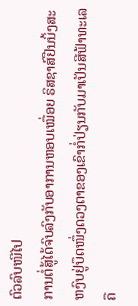ຕົວລົບໜີໄປ
ການຕໍ່ສູ້ໄດ້ຈົບລົງກັບອາການຫອບເໝື່ອຍ ຣິສຊາສ໌ຢືນນິ້ງສະຫງົບຢູ່ບຶດໜຶ່ງດວງຕາຂອງເຂົາກໍ່ປ່ຽນກັບມາເປັນສີຟ້າທະເລຄື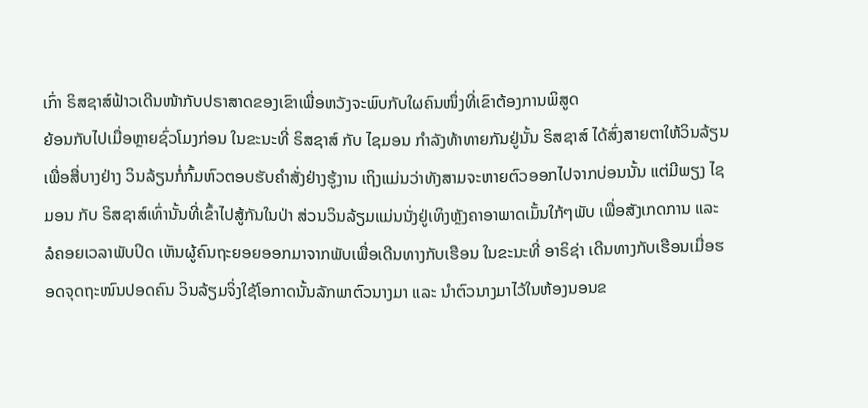ເກົ່າ ຣິສຊາສ໌ຟ້າວເດີນໜ້າກັບປຣາສາດຂອງເຂົາເພື່ອຫວັງຈະພົບກັບໃຜຄົນໜຶ່ງທີ່ເຂົາຕ້ອງການພິສູດ
ຍ້ອນກັບໄປເມື່ອຫຼາຍຊົ່ວໂມງກ່ອນ ໃນຂະນະທີ່ ຣິສຊາສ໌ ກັບ ໄຊມອນ ກຳລັງທ້າທາຍກັນຢູ່ນັ້ນ ຣິສຊາສ໌ ໄດ້ສົ່ງສາຍຕາໃຫ້ວິນລ້ຽນເພື່ອສື່ບາງຢ່າງ ວິນລ້ຽນກໍ່ກົ້ມຫົວຕອບຮັບຄຳສັ່ງຢ່າງຮູ້ງານ ເຖິງແມ່ນວ່າທັງສາມຈະຫາຍຕົວອອກໄປຈາກບ່ອນນັ້ນ ແຕ່ມີພຽງ ໄຊມອນ ກັບ ຣິສຊາສ໌ເທົ່ານັ້ນທີ່ເຂົ້າໄປສູ້ກັນໃນປ່າ ສ່ວນວິນລ້ຽມແມ່ນນັ່ງຢູ່ເທິງຫຼັງຄາອາພາດເມັ້ນໃກ້ໆພັບ ເພື່ອສັງເກດການ ແລະ ລໍຄອຍເວລາພັບປິດ ເຫັນຜູ້ຄົນຖະຍອຍອອກມາຈາກພັບເພື່ອເດີນທາງກັບເຮືອນ ໃນຂະນະທີ່ ອາຣິຊ່າ ເດີນທາງກັບເຮືອນເມື່ອຮອດຈຸດຖະໜົນປອດຄົນ ວິນລ້ຽມຈິ່ງໃຊ້ໂອກາດນັ້ນລັກພາຕົວນາງມາ ແລະ ນຳຕົວນາງມາໄວ້ໃນຫ້ອງນອນຂ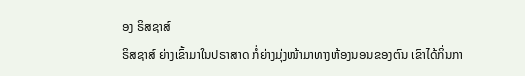ອງ ຣິສຊາສ໌
ຣິສຊາສ໌ ຍ່າງເຂົ້າມາໃນປຣາສາດ ກໍ່ຍ່າງມຸ່ງໜ້າມາທາງຫ້ອງນອນຂອງຕົນ ເຂົາໄດ້ກິ່ນກາ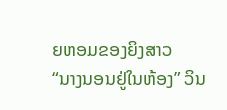ຍຫອມຂອງຍິງສາວ
“ນາງນອນຢູ່ໃນຫ້ອງ” ວິນ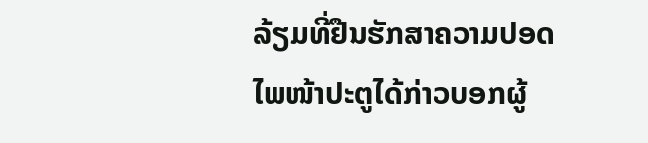ລ້ຽມທີ່ຢືນຮັກສາຄວາມປອດໄພໜ້າປະຕູໄດ້ກ່າວບອກຜູ້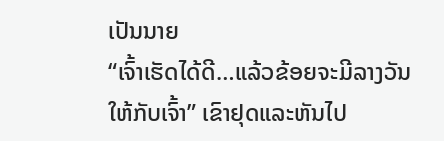ເປັນນາຍ
“ເຈົ້າເຮັດໄດ້ດີ…ແລ້ວຂ້ອຍຈະມີລາງວັນໃຫ້ກັບເຈົ້າ” ເຂົາຢຸດແລະຫັນໄປ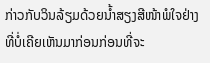ກ່າວກັບວິນລ້ຽມດ້ວຍນ້ຳສຽງສີໜ້າພໍໃຈຢ່າງທີ່ບໍ່ເຄີຍເຫັນມາກ່ອນກ່ອນທີ່ຈະ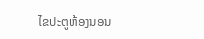ໄຂປະຕູຫ້ອງນອນ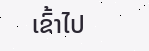ເຂົ້າໄປ